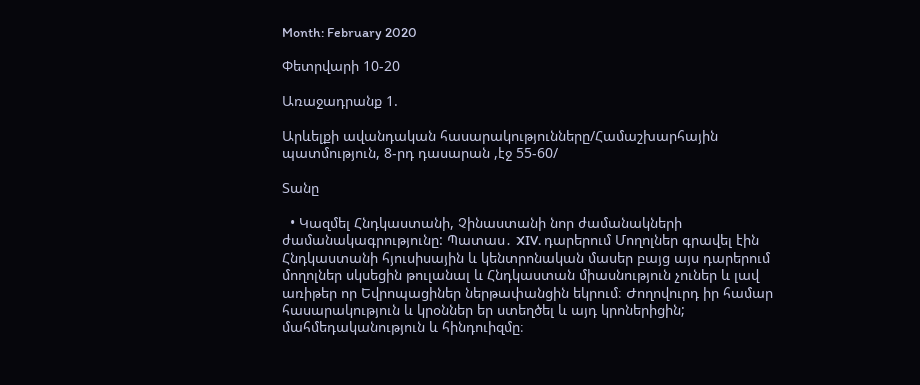Month: February 2020

Փետրվարի 10-20

Առաջադրանք 1.

Արևելքի ավանդական հասարակությունները/Համաշխարհային պատմություն, 8-րդ դասարան ,էջ 55-60/

Տանը

  • Կազմել Հնդկաստանի, Չինաստանի նոր ժամանակների ժամանակագրությունը: Պատաս․ XIV. դարերում Մողոլներ գրավել էին Հնդկաստանի հյուսիսային և կենտրոնական մասեր բայց այս դարերում մողոլներ սկսեցին թուլանալ և Հնդկաստան միասնություն չուներ և լավ առիթեր որ Եվրոպացիներ ներթափանցին եկրում։ Ժողովուրդ իր համար հասարակություն և կրօններ եր ստեղծել և այդ կրոներիցին; մահմեդականություն և հինդուիզմը։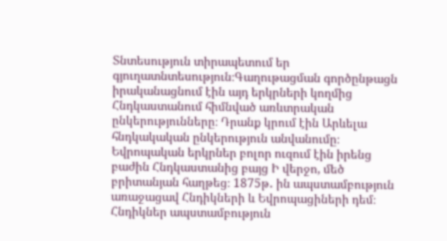Տնտեսություն տիրապետում եր գյուղատնտեսություն։Գաղութացման գործընթացն իրականացնում էին այդ երկրների կողմից Հնդկաստանում հիմնված առևտրական ընկերությունները։ Դրանք կրում էին Արևելա հնդկակական ընկերություն անվանումը։ Եվրոպական երկրներ բոլոր ուզում էին իրենց բաժին Հնդկաստանից բայց Ի վերջո, մեծ բրիտանյան հաղթեց։ 1875թ․ ին ապստամբություն առաջացավ Հնդիկների և Եվրոպացիների դեմ։ Հնդիկներ ապստամբություն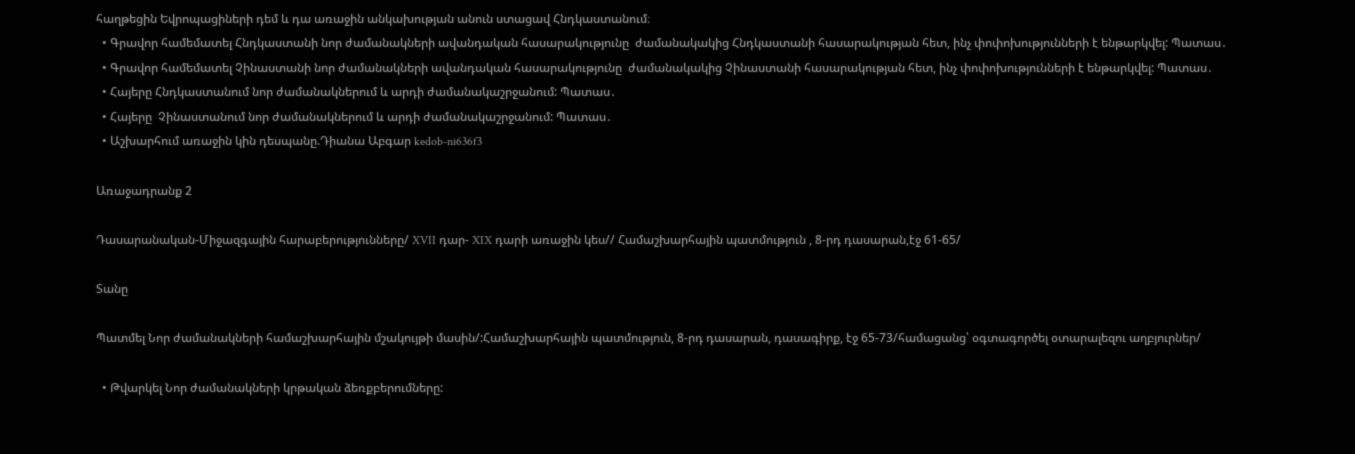հաղթեցին Եվրոպացիների դեմ և դա առաջին անկախության անուն ստացավ Հնդկաստանում։
  • Գրավոր համեմատել Հնդկաստանի նոր ժամանակների ավանդական հասարակությունը  ժամանակակից Հնդկաստանի հասարակության հետ, ինչ փոփոխությունների է ենթարկվել: Պատաս․
  • Գրավոր համեմատել Չինաստանի նոր ժամանակների ավանդական հասարակությունը  ժամանակակից Չինաստանի հասարակության հետ, ինչ փոփոխությունների է ենթարկվել: Պատաս․
  • Հայերը Հնդկաստանում նոր ժամանակներում և արդի ժամանակաշրջանում: Պատաս․
  • Հայերը  Չինաստանում նոր ժամանակներում և արդի ժամանակաշրջանում: Պատաս․
  • Աշխարհում առաջին կին դեսպանը.Դիանա Աբգար kedob-ni636f3

Առաջադրանք 2

Դասարանական-Միջազգային հարաբերությունները/ XVII դար- XIX դարի առաջին կես// Համաշխարհային պատմություն , 8-րդ դասարան,էջ 61-65/

Տանը

Պատմել Նոր ժամանակների համաշխարհային մշակույթի մասին/:Համաշխարհային պատմություն, 8-րդ դասարան, դասագիրք, էջ 65-73/համացանց՝ օգտագործել օտարալեզու աղբյուրներ/

  • Թվարկել Նոր ժամանակների կրթական ձեռքբերումները: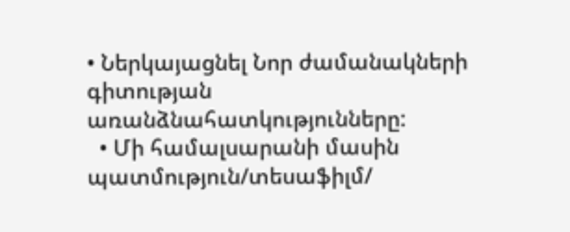• Ներկայացնել Նոր ժամանակների գիտության առանձնահատկությունները:
  • Մի համալսարանի մասին պատմություն/տեսաֆիլմ/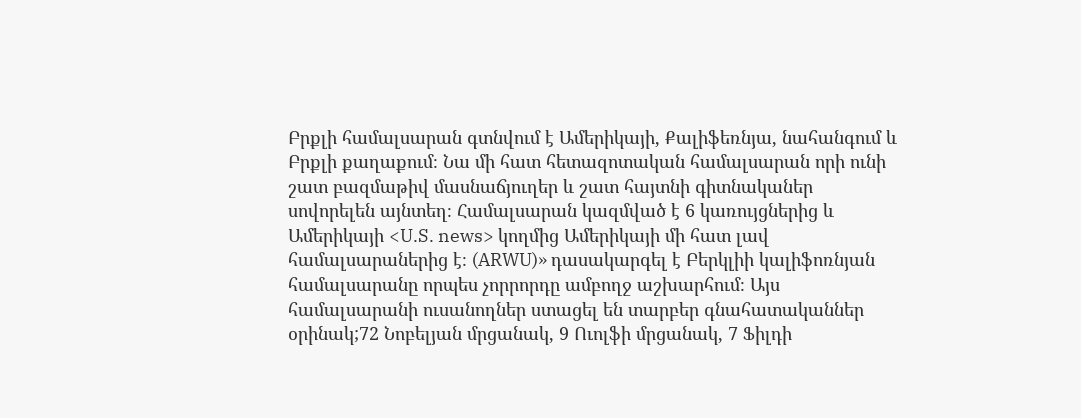Բրքլի համալսարան գտնվում է Ամերիկայի, Քալիֆեռնյա, նահանգում և Բրքլի քաղաքում։ Նա մի հատ հետազոտական համալսարան որի ունի շատ բազմաթիվ մասնաճյուղեր և շատ հայտնի գիտնականեր սովորելեն այնտեղ։ Համալսարան կազմված է 6 կառույցներից և Ամերիկայի <U.S. news> կողմից Ամերիկայի մի հատ լավ համալսարաներից է։ (ARWU)» դասակարգել է Բերկլիի կալիֆոռնյան համալսարանը որպես չորրորդը ամբողջ աշխարհում։ Այս համալսարանի ուսանողներ ստացել են տարբեր գնահատականներ օրինակ;72 Նոբելյան մրցանակ, 9 Ուոլֆի մրցանակ, 7 Ֆիլդի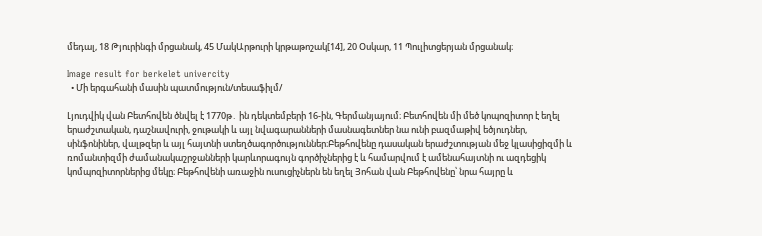մեդալ, 18 Թյուրինգի մրցանակ, 45 ՄակԱրթուրի կրթաթոշակ[14], 20 Օսկար, 11 Պուլիտցերյան մրցանակ։

Image result for berkelet univercity
  • Մի երգահանի մասին պատմություն/տեսաֆիլմ/

Լյուդվիկ վան Բետհովեն ծնվել է 1770թ․ ին դեկտեմբերի 16-ին, Գերմանյայում։ Բետհովեն մի մեծ կոպոզիտոր է եղել երաժշտական, դաշնավուրի, ջութակի և այլ նվագարանների մասնագետներ նա ունի բազմաթիվ եծյուդներ, սինֆոնիներ, վալթզեր և այլ հայտնի ստեղծագործություններ։Բեթհովենը դասական երաժշտության մեջ կլասիցիզմի և ռոմանտիզմի ժամանակաշրջանների կարևորագույն գործիչներից է և համարվում է ամենահայտնի ու ազդեցիկ կոմպոզիտորներից մեկը։ Բեթհովենի առաջին ուսուցիչներն են եղել Յոհան վան Բեթհովենը՝ նրա հայրը և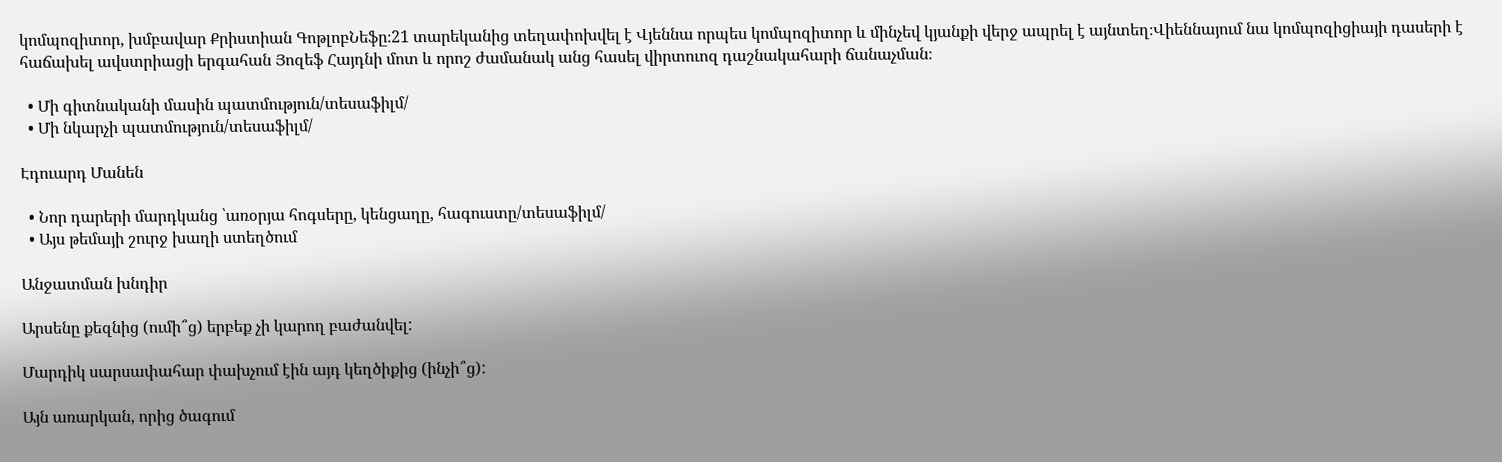կոմպոզիտոր, խմբավար Քրիստիան ԳոթլոբՆեֆը։21 տարեկանից տեղափոխվել է Վյեննա որպես կոմպոզիտոր և մինչեվ կյանքի վերջ ապրել է այնտեղ։Վիեննայում նա կոմպոզիցիայի դասերի է հաճախել ավստրիացի երգահան Յոզեֆ Հայդնի մոտ և որոշ ժամանակ անց հասել վիրտուոզ դաշնակահարի ճանաչման։

  • Մի գիտնականի մասին պատմություն/տեսաֆիլմ/
  • Մի նկարչի պատմություն/տեսաֆիլմ/

Էդուարդ Մանեն

  • Նոր դարերի մարդկանց ՝առօրյա հոգսերը, կենցաղը, հագուստը/տեսաֆիլմ/
  • Այս թեմայի շուրջ խաղի ստեղծում

Անջատման խնդիր

Արսենը քեզնից (ումի՞ց) երբեք չի կարող բաժանվել:

Մարդիկ սարսափահար փախչում էին այդ կեղծիքից (ինչի՞ց):

Այն առարկան, որից ծագում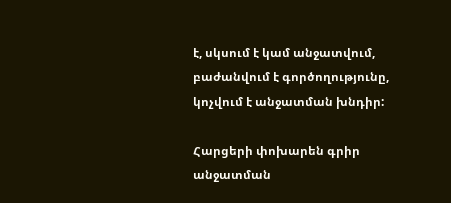է, սկսում է կամ անջատվում, բաժանվում է գործողությունը, կոչվում է անջատման խնդիր:

Հարցերի փոխարեն գրիր անջատման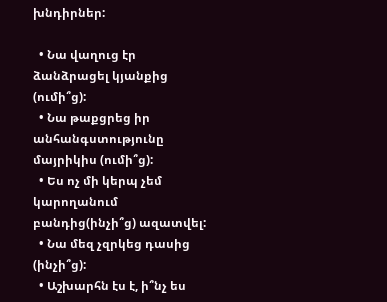խնդիրներ:

  • Նա վաղուց էր ձանձրացել կյանքից (ումի՞ց):
  • Նա թաքցրեց իր անհանգստությունը մայրիկիս (ումի՞ց):
  • Ես ոչ մի կերպ չեմ կարողանում բանդից(ինչի՞ց) ազատվել:
  • Նա մեզ չզրկեց դասից (ինչի՞ց):
  • Աշխարհն էս է, ի՞նչ ես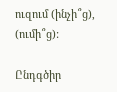ուզում (ինչի՞ց), (ումի՞ց):

Ընդգծիր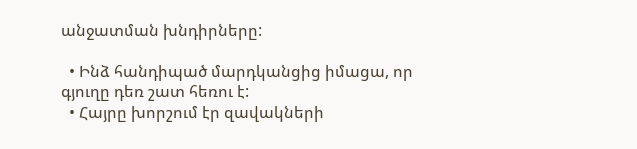անջատման խնդիրները:

  • Ինձ հանդիպած մարդկանցից իմացա, որ գյուղը դեռ շատ հեռու է:
  • Հայրը խորշում էր զավակների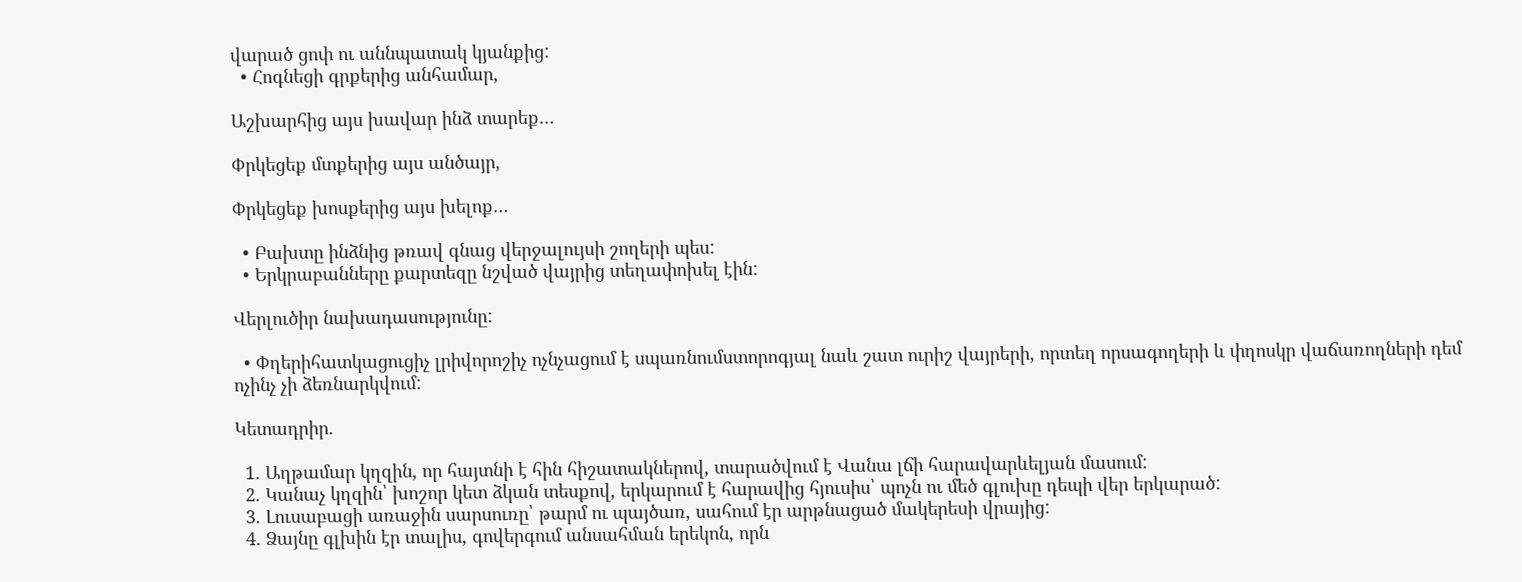վարած ցոփ ու աննպատակ կյանքից:
  • Հոգնեցի գրքերից անհամար,

Աշխարհից այս խավար ինձ տարեք…

Փրկեցեք մտքերից այս անծայր,

Փրկեցեք խոսքերից այս խելոք…

  • Բախտը ինձնից թռավ գնաց վերջալույսի շողերի պես:
  • Երկրաբանները քարտեզը նշված վայրից տեղափոխել էին:

Վերլուծիր նախադասությունը:

  • Փղերիհատկացուցիչ լրիվորոշիչ ոչնչացում է սպառնումստորոգյալ նաև շատ ուրիշ վայրերի, որտեղ որսագողերի և փղոսկր վաճառողների դեմ ոչինչ չի ձեռնարկվում:

Կետադրիր.

  1. Աղթամար կղզին, որ հայտնի է հին հիշատակներով, տարածվում է Վանա լճի հարավարևելյան մասում:
  2. Կանաչ կղզին՝ խոշոր կետ ձկան տեսքով, երկարում է հարավից հյուսիս՝ պոչն ու մեծ գլուխը դեպի վեր երկարած:
  3. Լուսաբացի առաջին սարսուռը՝ թարմ ու պայծառ, սահում էր արթնացած մակերեսի վրայից:
  4. Ձայնը գլխին էր տալիս, գովերգում անսահման երեկոն, որն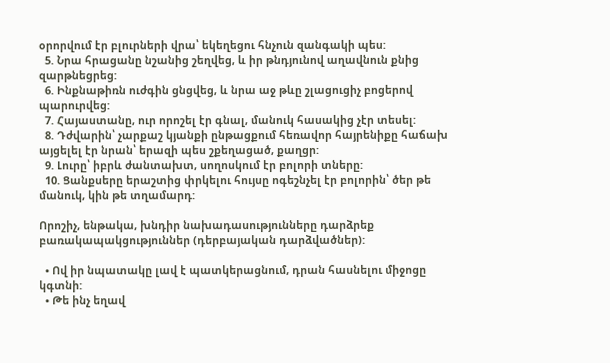օրորվում էր բլուրների վրա՝ եկեղեցու հնչուն զանգակի պես:
  5. Նրա հրացանը նշանից շեղվեց, և իր թնդյունով աղավնուն քնից զարթնեցրեց:
  6. Ինքնաթիռն ուժգին ցնցվեց, և նրա աջ թևը շլացուցիչ բոցերով պարուրվեց:
  7. Հայաստանը, ուր որոշել էր գնալ, մանուկ հասակից չէր տեսել:
  8. Դժվարին՝ չարքաշ կյանքի ընթացքում հեռավոր հայրենիքը հաճախ այցելել էր նրան՝ երազի պես շքեղացած, քաղցր:
  9. Լուրը՝ իբրև ժանտախտ, սողոսկում էր բոլորի տները:
  10. Ցանքսերը երաշտից փրկելու հույսը ոգեշնչել էր բոլորին՝ ծեր թե մանուկ, կին թե տղամարդ:

Որոշիչ, ենթակա, խնդիր նախադասությունները դարձրեք բառակապակցություններ (դերբայական դարձվածներ):

  • Ով իր նպատակը լավ է պատկերացնում, դրան հասնելու միջոցը կգտնի:
  • Թե ինչ եղավ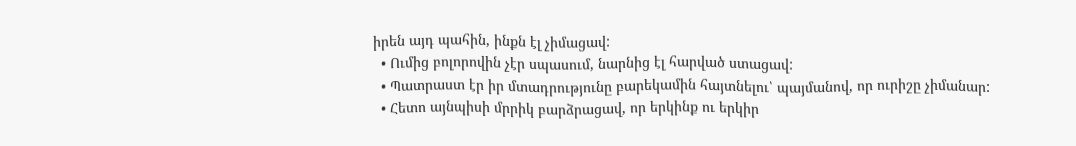իրեն այդ պահին, ինքն էլ չիմացավ:
  • Ումից բոլորովին չէր սպասում, նարնից էլ հարված ստացավ:
  • Պատրաստ էր իր մտադրությունը բարեկամին հայտնելու՝ պայմանով, որ ուրիշը չիմանար:
  • Հետո այնպիսի մրրիկ բարձրացավ, որ երկինք ու երկիր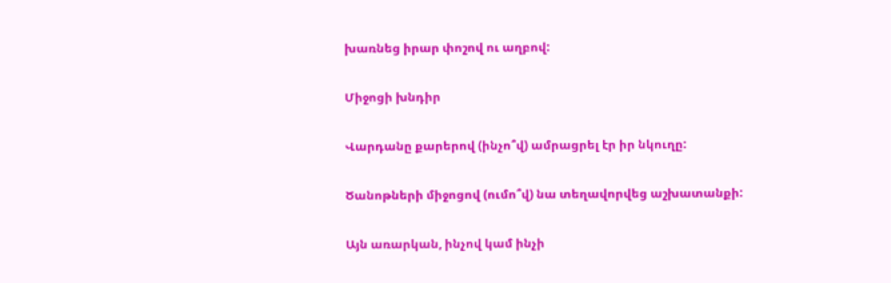խառնեց իրար փոշով ու աղբով:

Միջոցի խնդիր

Վարդանը քարերով (ինչո՞վ) ամրացրել էր իր նկուղը:

Ծանոթների միջոցով (ումո՞վ) նա տեղավորվեց աշխատանքի:

Այն առարկան, ինչով կամ ինչի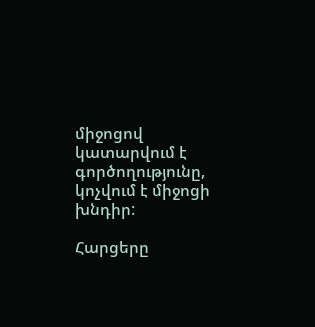միջոցով կատարվում է գործողությունը, կոչվում է միջոցի խնդիր:

Հարցերը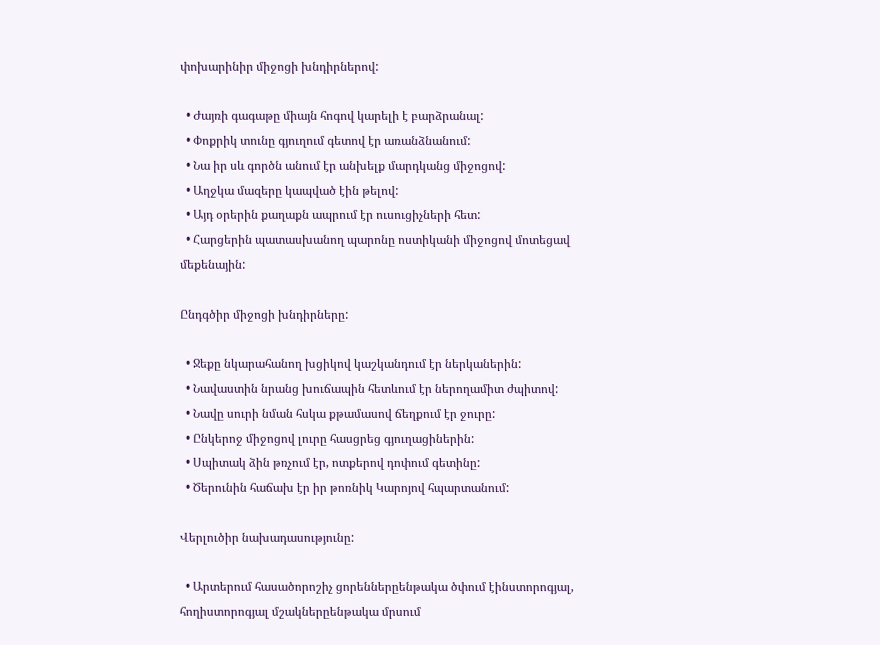փոխարինիր միջոցի խնդիրներով:

  • Ժայռի գագաթը միայն հոգով կարելի է բարձրանալ:
  • Փոքրիկ տունը գյուղում գետով էր առանձնանում:
  • Նա իր սև գործն անում էր անխելք մարդկանց միջոցով:
  • Աղջկա մազերը կապված էին թելով:
  • Այդ օրերին քաղաքն ապրում էր ուսուցիչների հետ:
  • Հարցերին պատասխանող պարոնը ոստիկանի միջոցով մոտեցավ մեքենային:

Ընդգծիր միջոցի խնդիրները:

  • Ջեքը նկարահանող խցիկով կաշկանդում էր ներկաներին:
  • Նավաստին նրանց խուճապին հետևում էր ներողամիտ ժպիտով:
  • Նավը սուրի նման հսկա քթամասով ճեղքում էր ջուրը:
  • Ընկերոջ միջոցով լուրը հասցրեց գյուղացիներին:
  • Սպիտակ ձին թռչում էր, ոտքերով դոփում գետինը:
  • Ծերունին հաճախ էր իր թոռնիկ Կարոյով հպարտանում:

Վերլուծիր նախադասությունը:

  • Արտերում հասածորոշիչ ցորեններըենթակա ծփում էինստորոգյալ, հողիստորոգյալ մշակներըենթակա մրսում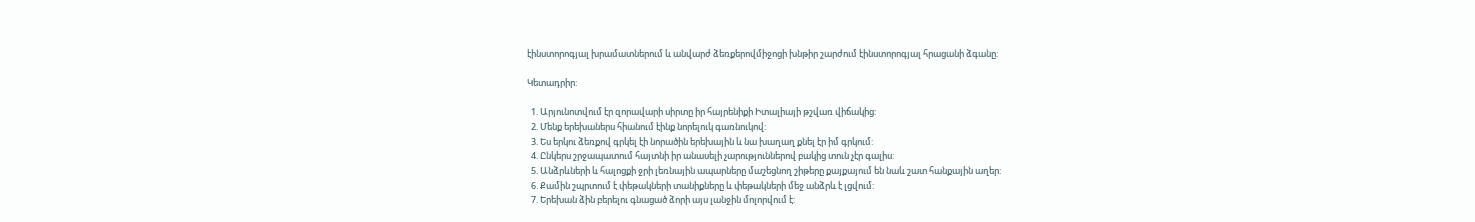էինստորոգյալ խրամատներում և անվարժ ձեռքերովմիջոցի խնթիր շարժում էինստորոգյալ հրացանի ձգանը:

Կետադրիր:

  1. Արյունոտվում էր զորավարի սիրտը իր հայրենիքի Իտալիայի թշվառ վիճակից:
  2. Մենք երեխաներս հիանում էինք նորելուկ գառնուկով:
  3. Ես երկու ձեռքով գրկել էի նորածին երեխային և նա խաղաղ քնել էր իմ գրկում:
  4. Ընկերս շրջապատում հայտնի իր անասելի չարություններով բակից տուն չէր գալիս:
  5. Անձրևների և հալոցքի ջրի լեռնային ապարները մաշեցնող շիթերը քայքայում են նաև շատ հանքային աղեր:
  6. Քամին շպրտում է փեթակների տանիքները և փեթակների մեջ անձրև է լցվում:
  7. Երեխան ձին բերելու գնացած ձորի այս լանջին մոլորվում է: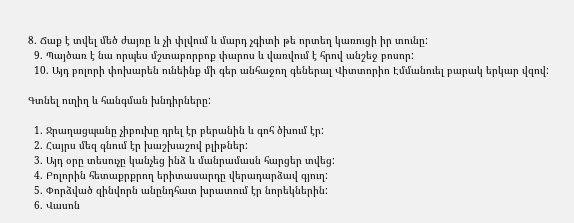8. Ճաք է տվել մեծ ժայռը և չի փլվում և մարդ չգիտի թե որտեղ կառուցի իր տունը:
  9. Պայծառ է նա որպես մշտաբորբոք փարոս և վառվում է հրով անշեջ բոսոր:
  10. Այդ բոլորի փոխարեն ունեինք մի գեր անհաջող գեներալ Վիտտորիո Էմմանուել բարակ երկար վզով:

Գտնել ուղիղ և հանգման խնդիրները:

  1. Ջրաղացպանը չիբուխը դրել էր բերանին և գոհ ծխում էր:
  2. Հայրս մեզ գնում էր խաշխաշով բլիթներ:
  3. Այդ օրը տեսուչը կանչեց ինձ և մանրամասն հարցեր տվեց:
  4. Բոլորին հետաքրքրող երիտասարդը վերադարձավ գյուղ:
  5. Փորձված զինվորն անընդհատ խրատում էր նորեկներին:
  6. Վասոն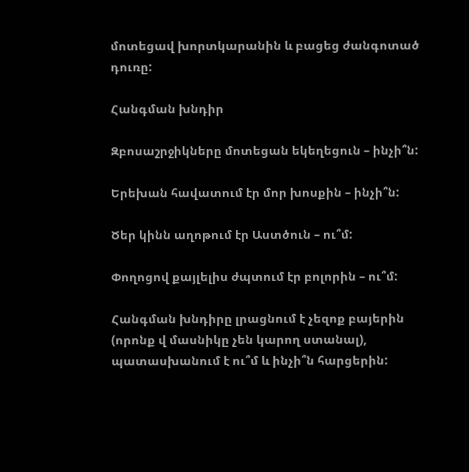մոտեցավ խորտկարանին և բացեց ժանգոտած դուռը:

Հանգման խնդիր

Զբոսաշրջիկները մոտեցան եկեղեցուն – ինչի՞ն:

Երեխան հավատում էր մոր խոսքին – ինչի՞ն:

Ծեր կինն աղոթում էր Աստծուն – ու՞մ:

Փողոցով քայլելիս ժպտում էր բոլորին – ու՞մ:

Հանգման խնդիրը լրացնում է չեզոք բայերին (որոնք վ մասնիկը չեն կարող ստանալ), պատասխանում է ու՞մ և ինչի՞ն հարցերին: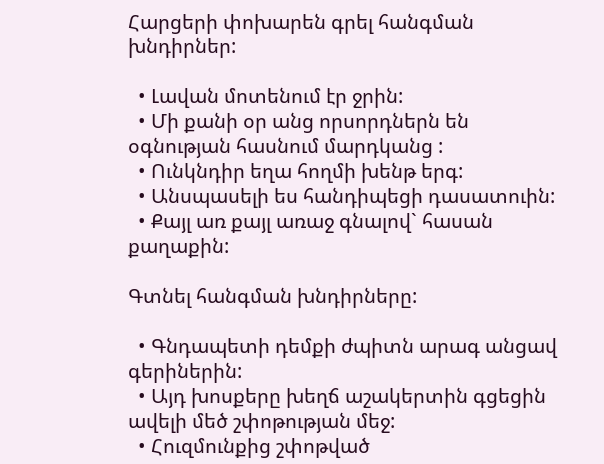Հարցերի փոխարեն գրել հանգման խնդիրներ:

  • Լավան մոտենում էր ջրին:
  • Մի քանի օր անց որսորդներն են օգնության հասնում մարդկանց :
  • Ունկնդիր եղա հողմի խենթ երգ:
  • Անսպասելի ես հանդիպեցի դասատուին:
  • Քայլ առ քայլ առաջ գնալով` հասան քաղաքին:

Գտնել հանգման խնդիրները:

  • Գնդապետի դեմքի ժպիտն արագ անցավ գերիներին:
  • Այդ խոսքերը խեղճ աշակերտին գցեցին ավելի մեծ շփոթության մեջ:
  • Հուզմունքից շփոթված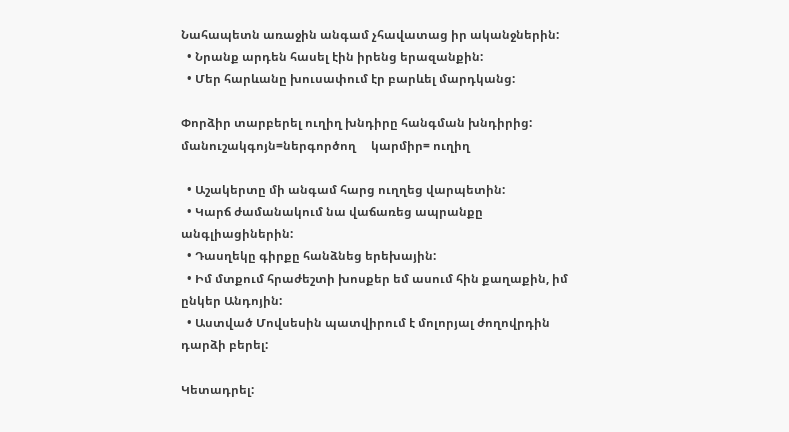Նահապետն առաջին անգամ չհավատաց իր ականջներին:
  • Նրանք արդեն հասել էին իրենց երազանքին:
  • Մեր հարևանը խուսափում էր բարևել մարդկանց:

Փորձիր տարբերել ուղիղ խնդիրը հանգման խնդիրից:   մանուշակգոյն=ներգործող     կարմիր= ուղիղ

  • Աշակերտը մի անգամ հարց ուղղեց վարպետին:
  • Կարճ ժամանակում նա վաճառեց ապրանքը անգլիացիներին:
  • Դասղեկը գիրքը հանձնեց երեխային:
  • Իմ մտքում հրաժեշտի խոսքեր եմ ասում հին քաղաքին, իմ ընկեր Անդոյին:
  • Աստված Մովսեսին պատվիրում է մոլորյալ ժողովրդին դարձի բերել:

Կետադրել: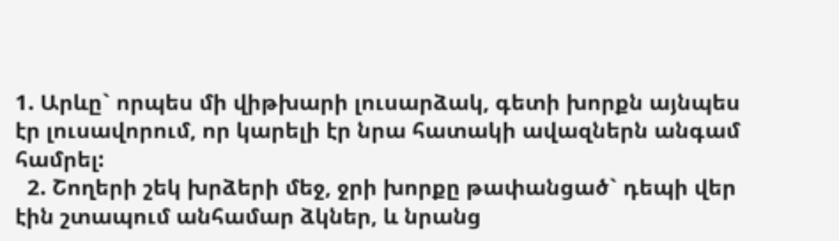1. Արևը` որպես մի վիթխարի լուսարձակ, գետի խորքն այնպես էր լուսավորում, որ կարելի էր նրա հատակի ավազներն անգամ համրել:
  2. Շողերի շեկ խրձերի մեջ, ջրի խորքը թափանցած` դեպի վեր էին շտապում անհամար ձկներ, և նրանց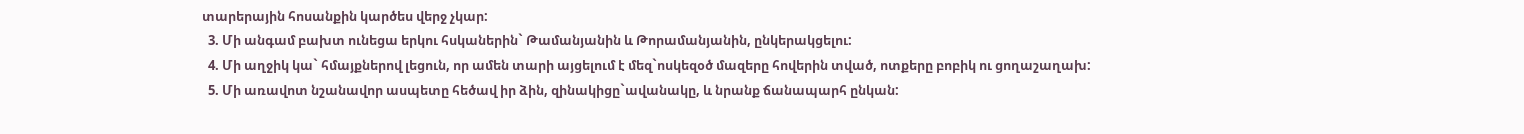տարերային հոսանքին կարծես վերջ չկար:
  3. Մի անգամ բախտ ունեցա երկու հսկաներին` Թամանյանին և Թորամանյանին, ընկերակցելու:
  4. Մի աղջիկ կա` հմայքներով լեցուն, որ ամեն տարի այցելում է մեզ`ոսկեզօծ մազերը հովերին տված, ոտքերը բոբիկ ու ցողաշաղախ:
  5. Մի առավոտ նշանավոր ասպետը հեծավ իր ձին, զինակիցը`ավանակը, և նրանք ճանապարհ ընկան: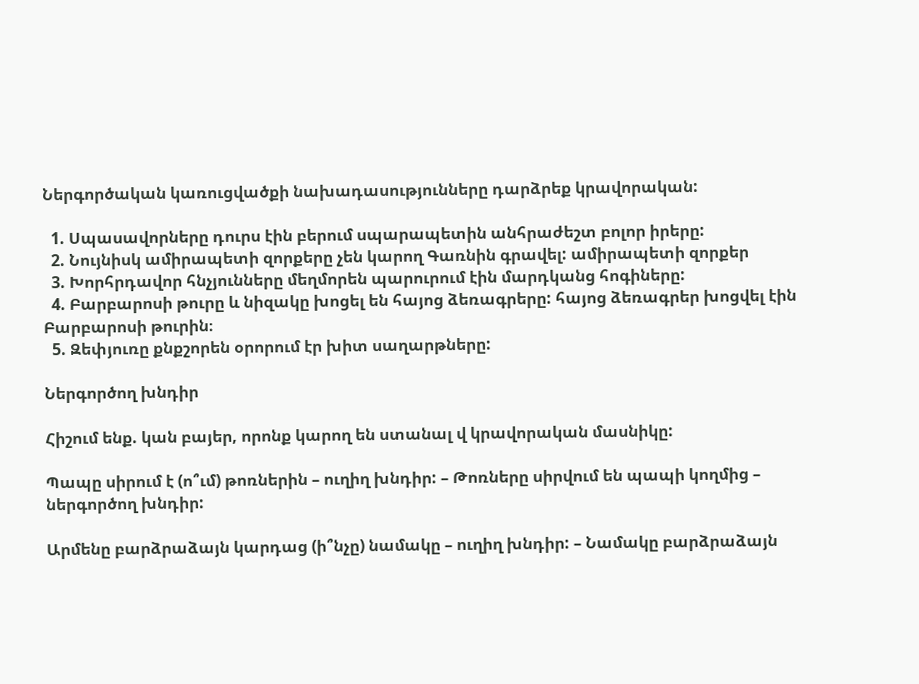Ներգործական կառուցվածքի նախադասությունները դարձրեք կրավորական:

  1. Սպասավորները դուրս էին բերում սպարապետին անհրաժեշտ բոլոր իրերը:
  2. Նույնիսկ ամիրապետի զորքերը չեն կարող Գառնին գրավել: ամիրապետի զորքեր
  3. Խորհրդավոր հնչյունները մեղմորեն պարուրում էին մարդկանց հոգիները:
  4. Բարբարոսի թուրը և նիզակը խոցել են հայոց ձեռագրերը: հայոց ձեռագրեր խոցվել էին Բարբարոսի թուրին։
  5. Զեփյուռը քնքշորեն օրորում էր խիտ սաղարթները:

Ներգործող խնդիր

Հիշում ենք. կան բայեր, որոնք կարող են ստանալ վ կրավորական մասնիկը:

Պապը սիրում է (ո՞ւմ) թոռներին – ուղիղ խնդիր: – Թոռները սիրվում են պապի կողմից – ներգործող խնդիր:

Արմենը բարձրաձայն կարդաց (ի՞նչը) նամակը – ուղիղ խնդիր: – Նամակը բարձրաձայն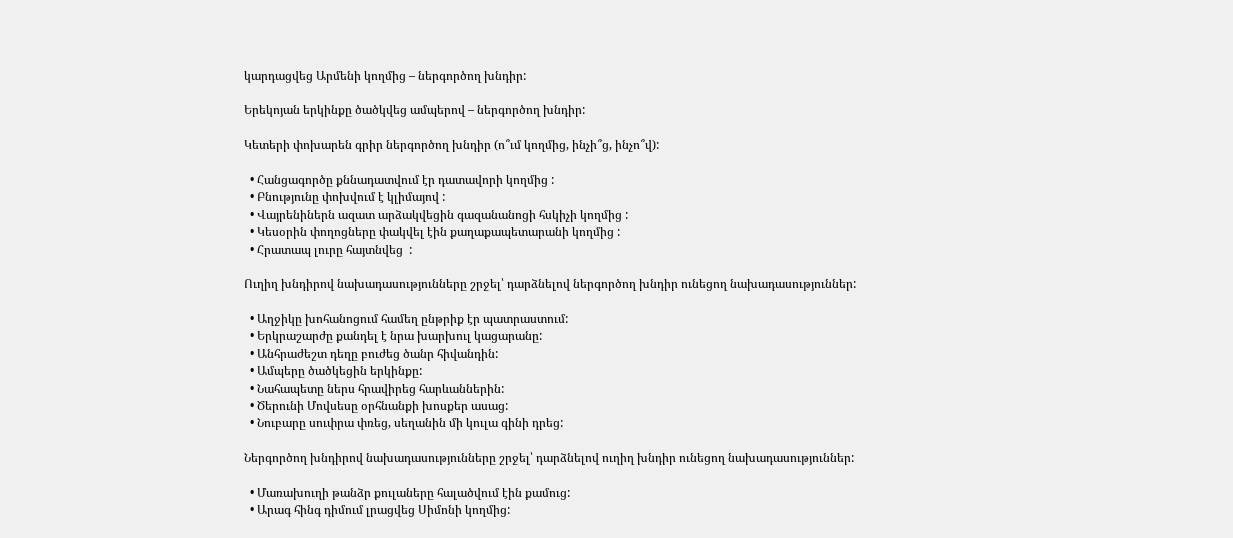կարդացվեց Արմենի կողմից – ներգործող խնդիր:

Երեկոյան երկինքը ծածկվեց ամպերով – ներգործող խնդիր:

Կետերի փոխարեն գրիր ներգործող խնդիր (ո՞ւմ կողմից, ինչի՞ց, ինչո՞վ):

  • Հանցագործը քննադատվում էր դատավորի կողմից :
  • Բնությունը փոխվում է կլիմայով :
  • Վայրենիներն ազատ արձակվեցին գազանանոցի հսկիչի կողմից :
  • Կեսօրին փողոցները փակվել էին քաղաքապետարանի կողմից :
  • Հրատապ լուրը հայտնվեց  :

Ուղիղ խնդիրով նախադասությունները շրջել՝ դարձնելով ներգործող խնդիր ունեցող նախադասություններ:

  • Աղջիկը խոհանոցում համեղ ընթրիք էր պատրաստում:
  • Երկրաշարժը քանդել է նրա խարխուլ կացարանը:
  • Անհրաժեշտ դեղը բուժեց ծանր հիվանդին:
  • Ամպերը ծածկեցին երկինքը:
  • Նահապետը ներս հրավիրեց հարևաններին:
  • Ծերունի Մովսեսը օրհնանքի խոսքեր ասաց:
  • Նուբարը սուփրա փռեց, սեղանին մի կուլա գինի դրեց:

Ներգործող խնդիրով նախադասությունները շրջել՝ դարձնելով ուղիղ խնդիր ունեցող նախադասություններ:

  • Մառախուղի թանձր քուլաները հալածվում էին քամուց:
  • Արագ հինգ դիմում լրացվեց Սիմոնի կողմից: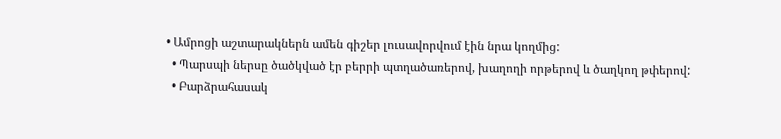• Ամրոցի աշտարակներն ամեն գիշեր լուսավորվում էին նրա կողմից:
  • Պարսպի ներսը ծածկված էր բերրի պտղածառերով, խաղողի որթերով և ծաղկող թփերով:
  • Բարձրահասակ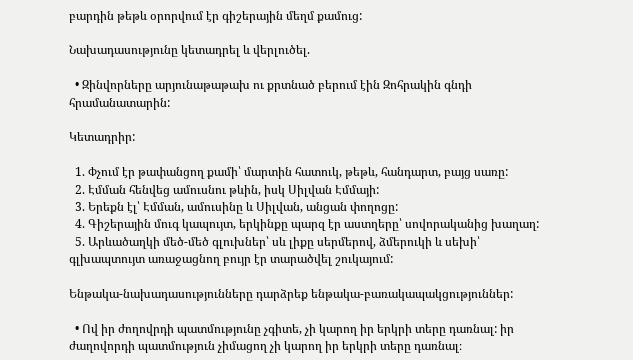բարդին թեթև օրորվում էր գիշերային մեղմ քամուց:

Նախադասությունը կետադրել և վերլուծել.

  • Զինվորները արյունաթաթախ ու քրտնած բերում էին Զոհրակին գնդի հրամանատարին:

Կետադրիր:

  1. Փչում էր թափանցող քամի՝ մարտին հատուկ, թեթև, հանդարտ, բայց սառը:
  2. Էմման հենվեց ամուսնու թևին, իսկ Սիլվան Էմմայի:
  3. Երեքն էլ՝ Էմման, ամուսինը և Սիլվան, անցան փողոցը:
  4. Գիշերային մուգ կապույտ, երկինքը պարզ էր աստղերը՝ սովորականից խաղաղ:
  5. Արևածաղկի մեծ-մեծ գլուխներ՝ սև լիքը սերմերով, ձմերուկի և սեխի՝ գլխապտույտ առաջացնող բույր էր տարածվել շուկայում:

Ենթակա-նախադասությունները դարձրեք ենթակա-բառակապակցություններ:

  • Ով իր ժողովրդի պատմությունը չգիտե, չի կարող իր երկրի տերը դառնալ: իր ժաղովորդի պատմություն չիմացող չի կարող իր երկրի տերը դառնալ։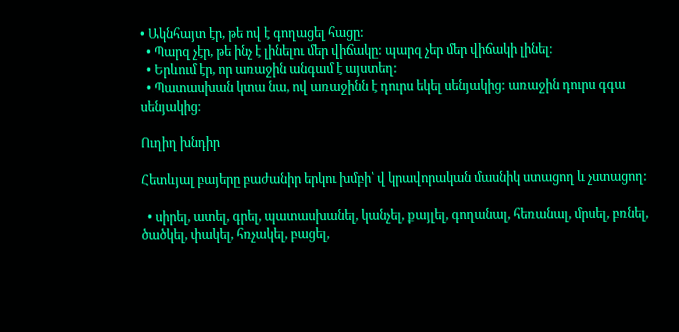• Ակնհայտ էր, թե ով է գողացել հացը:
  • Պարզ չէր, թե ինչ է լինելու մեր վիճակը: պարզ չեր մեր վիճակի լինել։
  • Երևում էր, որ առաջին անգամ է այստեղ:
  • Պատասխան կտա նա, ով առաջինն է դուրս եկել սենյակից: առաջին դուրս գգա սենյակից։

Ուղիղ խնդիր

Հետևյալ բայերը բաժանիր երկու խմբի՝ վ կրավորական մասնիկ ստացող և չստացող:

  • սիրել, ատել, գրել, պատասխանել, կանչել, քայլել, գողանալ, հեռանալ, մրսել, բռնել, ծածկել, փակել, հռչակել, բացել,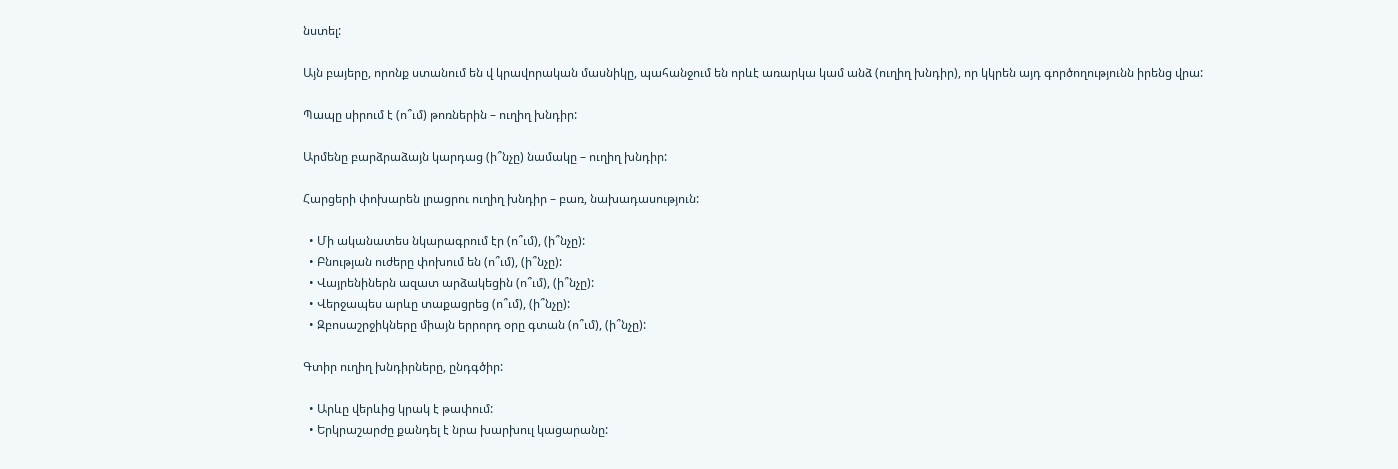նստել:

Այն բայերը, որոնք ստանում են վ կրավորական մասնիկը, պահանջում են որևէ առարկա կամ անձ (ուղիղ խնդիր), որ կկրեն այդ գործողությունն իրենց վրա:

Պապը սիրում է (ո՞ւմ) թոռներին – ուղիղ խնդիր:

Արմենը բարձրաձայն կարդաց (ի՞նչը) նամակը – ուղիղ խնդիր:

Հարցերի փոխարեն լրացրու ուղիղ խնդիր – բառ, նախադասություն:

  • Մի ականատես նկարագրում էր (ո՞ւմ), (ի՞նչը):
  • Բնության ուժերը փոխում են (ո՞ւմ), (ի՞նչը):
  • Վայրենիներն ազատ արձակեցին (ո՞ւմ), (ի՞նչը):
  • Վերջապես արևը տաքացրեց (ո՞ւմ), (ի՞նչը):
  • Զբոսաշրջիկները միայն երրորդ օրը գտան (ո՞ւմ), (ի՞նչը):

Գտիր ուղիղ խնդիրները, ընդգծիր:

  • Արևը վերևից կրակ է թափում:
  • Երկրաշարժը քանդել է նրա խարխուլ կացարանը: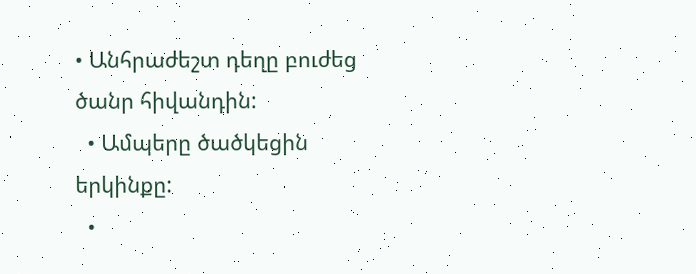• Անհրաժեշտ դեղը բուժեց ծանր հիվանդին:
  • Ամպերը ծածկեցին երկինքը:
  •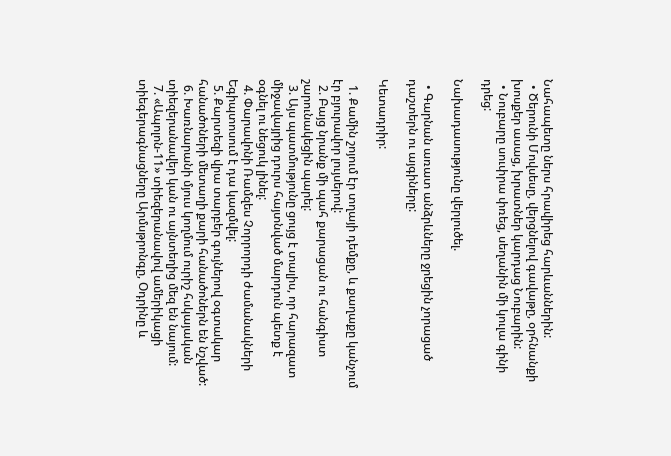Նահապետը ներս հրավիրեց հարևաններին:
  • Ծերունի Մովսեսը, վերցնելով գավաթը, օրհնանքի խոսքեր ասաց, խրատներ կարդաց Նուբարին:
  • Նուբարը սուփրա փռեց, սեղանին մի կուլա գինի դրեց:

Նախադասությունը վերլուծել.

  • Գարնան առատ անձրևները ջրեցին չորացած դաշտերն ու այգիները:

Կետադրիր:

  1. Քամին շոյում էր տղայի դեմքը, և քաղաքը կանչում էր բյուրավոր լույսերով:
  2. Բայց նրանք մի պահ քարացան ու հանգիստ շարունակեցին պարել:
  3. Այս պատմությունը ցույց է տալիս, որ հարազատ միջավայրից դուրս հայտնված մարդուն պետք է օգնել ու նեցուկ լինել:
  4. Փարավոնի Ռամզես Չորրորդի ժամանակների Եգիպտոսում է դա կազմվել:
  5. Քարտեզի վրա տարբեր գույներով օգտակար հանածոների մետաղի քարի հանածոներն են նշված:
  6. Խառնարանի մյուս կողմում ուրիշ հսկայական տիեզերանավեր կան ու այնտեղից մեզ են նայում:
  7. «Ապոլոն-11» տիեզերանավով ամերիկացի տիեգերագնացները Արմսթրոնգը, Օդրինը և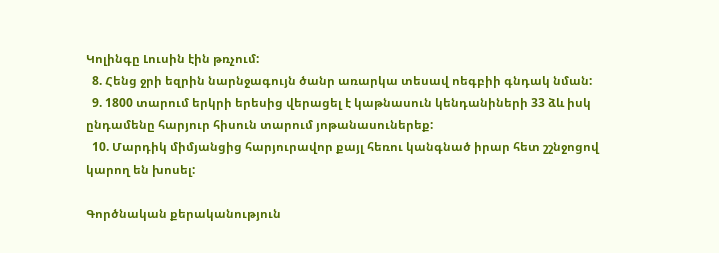Կոլինգը Լուսին էին թռչում:
  8. Հենց ջրի եզրին նարնջագույն ծանր առարկա տեսավ ոեգբիի գնդակ նման:
  9. 1800 տարում երկրի երեսից վերացել է կաթնասուն կենդանիների 33 ձև իսկ ընդամենը հարյուր հիսուն տարում յոթանասուներեք:
  10. Մարդիկ միմյանցից հարյուրավոր քայլ հեռու կանգնած իրար հետ շշնջոցով կարող են խոսել:

Գործնական քերականություն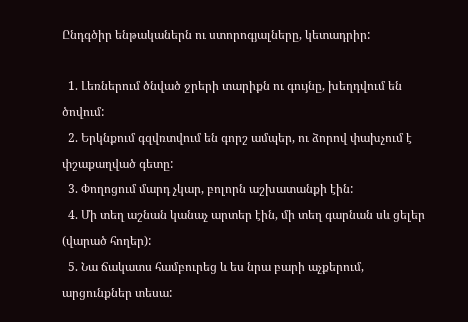Ընդգծիր ենթականերն ու ստորոգյալները, կետադրիր:

  1. Լեռներում ծնված ջրերի տարիքն ու գույնը, խեղդվում են ծովում:
  2. Երկնքում գզվռտվում են գորշ ամպեր, ու ձորով փախչում է փշաքաղված գետը:
  3. Փողոցում մարդ չկար, բոլորն աշխատանքի էին:
  4. Մի տեղ աշնան կանաչ արտեր էին, մի տեղ գարնան սև ցելեր (վարած հողեր):
  5. Նա ճակատս համբուրեց և ես նրա բարի աչքերում, արցունքներ տեսա: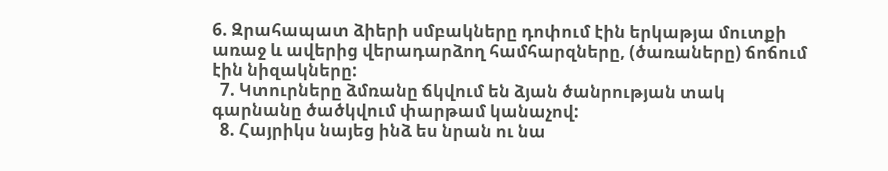6. Զրահապատ ձիերի սմբակները դոփում էին երկաթյա մուտքի առաջ և ավերից վերադարձող համհարզները, (ծառաները) ճոճում էին նիզակները:
  7. Կտուրները ձմռանը ճկվում են ձյան ծանրության տակ գարնանը ծածկվում փարթամ կանաչով:
  8. Հայրիկս նայեց ինձ ես նրան ու նա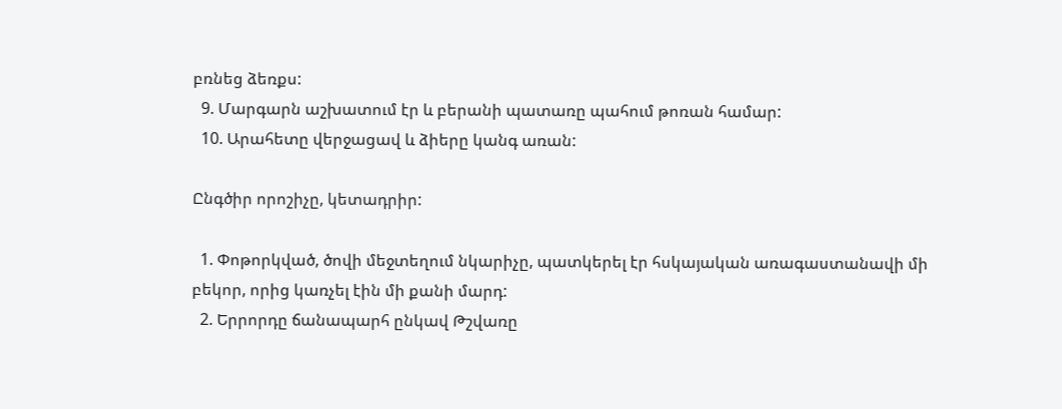բռնեց ձեռքս:
  9. Մարգարն աշխատում էր և բերանի պատառը պահում թոռան համար:
  10. Արահետը վերջացավ և ձիերը կանգ առան:

Ընգծիր որոշիչը, կետադրիր:

  1. Փոթորկված, ծովի մեջտեղում նկարիչը, պատկերել էր հսկայական առագաստանավի մի բեկոր, որից կառչել էին մի քանի մարդ:
  2. Երրորդը ճանապարհ ընկավ Թշվառը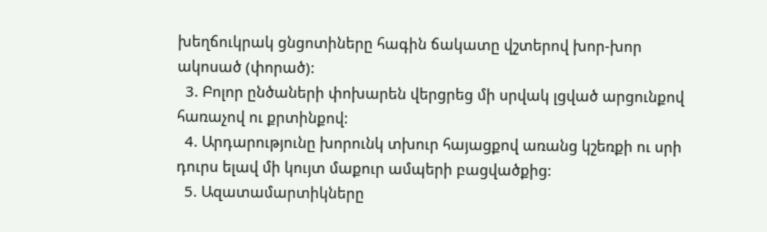խեղճուկրակ ցնցոտիները հագին ճակատը վշտերով խոր-խոր ակոսած (փորած):
  3. Բոլոր ընծաների փոխարեն վերցրեց մի սրվակ լցված արցունքով հառաչով ու քրտինքով:
  4. Արդարությունը խորունկ տխուր հայացքով առանց կշեռքի ու սրի դուրս ելավ մի կույտ մաքուր ամպերի բացվածքից:
  5. Ազատամարտիկները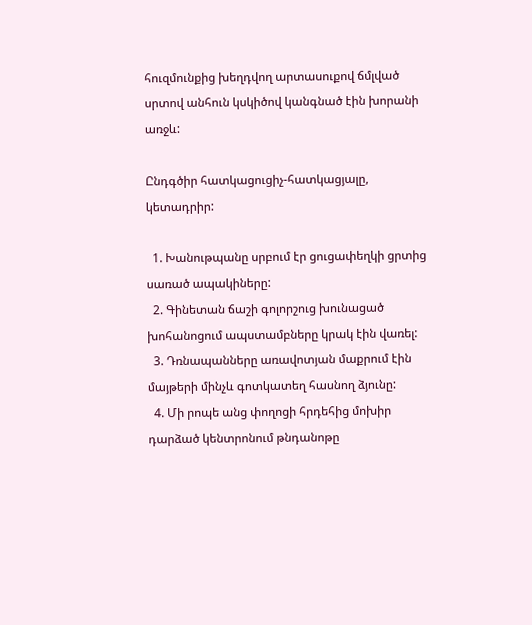հուզմունքից խեղդվող արտասուքով ճմլված սրտով անհուն կսկիծով կանգնած էին խորանի առջև:

Ընդգծիր հատկացուցիչ-հատկացյալը, կետադրիր:

  1. Խանութպանը սրբում էր ցուցափեղկի ցրտից սառած ապակիները:
  2. Գինետան ճաշի գոլորշուց խունացած խոհանոցում ապստամբները կրակ էին վառել:
  3. Դռնապանները առավոտյան մաքրում էին մայթերի մինչև գոտկատեղ հասնող ձյունը:
  4. Մի րոպե անց փողոցի հրդեհից մոխիր դարձած կենտրոնում թնդանոթը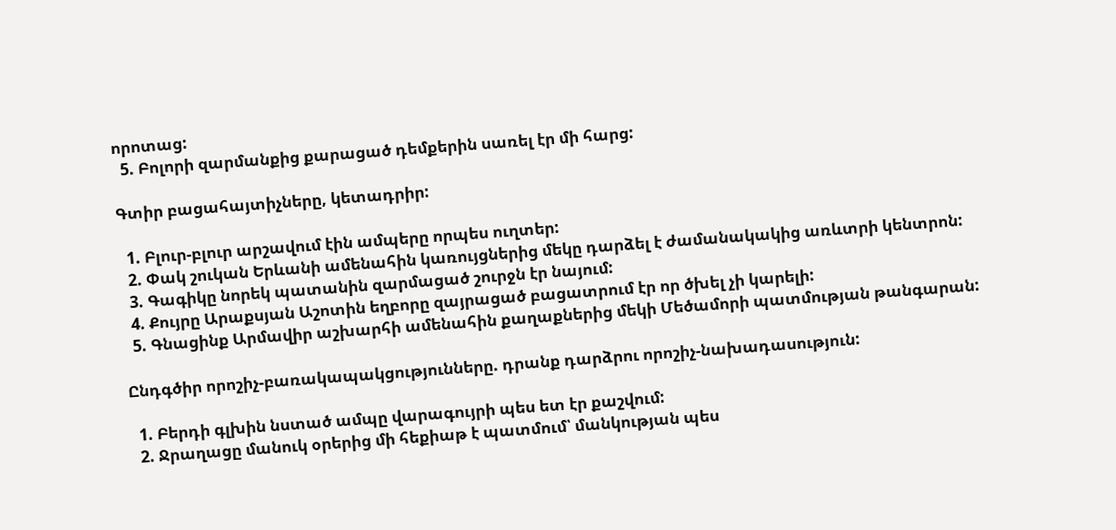որոտաց:
  5. Բոլորի զարմանքից քարացած դեմքերին սառել էր մի հարց:

Գտիր բացահայտիչները, կետադրիր:

  1. Բլուր-բլուր արշավում էին ամպերը որպես ուղտեր:
  2. Փակ շուկան Երևանի ամենահին կառույցներից մեկը դարձել է ժամանակակից առևտրի կենտրոն:
  3. Գագիկը նորեկ պատանին զարմացած շուրջն էր նայում:
  4. Քույրը Արաքսյան Աշոտին եղբորը զայրացած բացատրում էր որ ծխել չի կարելի:
  5. Գնացինք Արմավիր աշխարհի ամենահին քաղաքներից մեկի Մեծամորի պատմության թանգարան:

Ընդգծիր որոշիչ-բառակապակցությունները. դրանք դարձրու որոշիչ-նախադասություն:

  1. Բերդի գլխին նստած ամպը վարագույրի պես ետ էր քաշվում:
  2. Ջրաղացը մանուկ օրերից մի հեքիաթ է պատմում՝ մանկության պես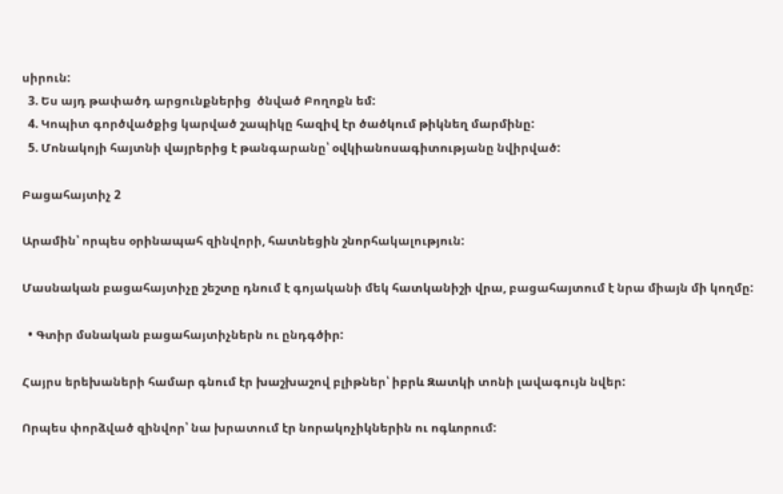սիրուն:
  3. Ես այդ թափածդ արցունքներից  ծնված Բողոքն եմ:
  4. Կոպիտ գործվածքից կարված շապիկը հազիվ էր ծածկում թիկնեղ մարմինը:
  5. Մոնակոյի հայտնի վայրերից է թանգարանը՝ օվկիանոսագիտությանը նվիրված:

Բացահայտիչ 2

Արամին՝ որպես օրինապահ զինվորի, հատնեցին շնորհակալություն:

Մասնական բացահայտիչը շեշտը դնում է գոյականի մեկ հատկանիշի վրա, բացահայտում է նրա միայն մի կողմը:

  • Գտիր մսնական բացահայտիչներն ու ընդգծիր:

Հայրս երեխաների համար գնում էր խաշխաշով բլիթներ՝ իբրև Զատկի տոնի լավագույն նվեր:

Որպես փորձված զինվոր՝ նա խրատում էր նորակոչիկներին ու ոգևորում: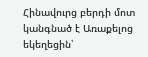Հինավուրց բերդի մոտ կանգնած է Առաքելոց եկեղեցին՝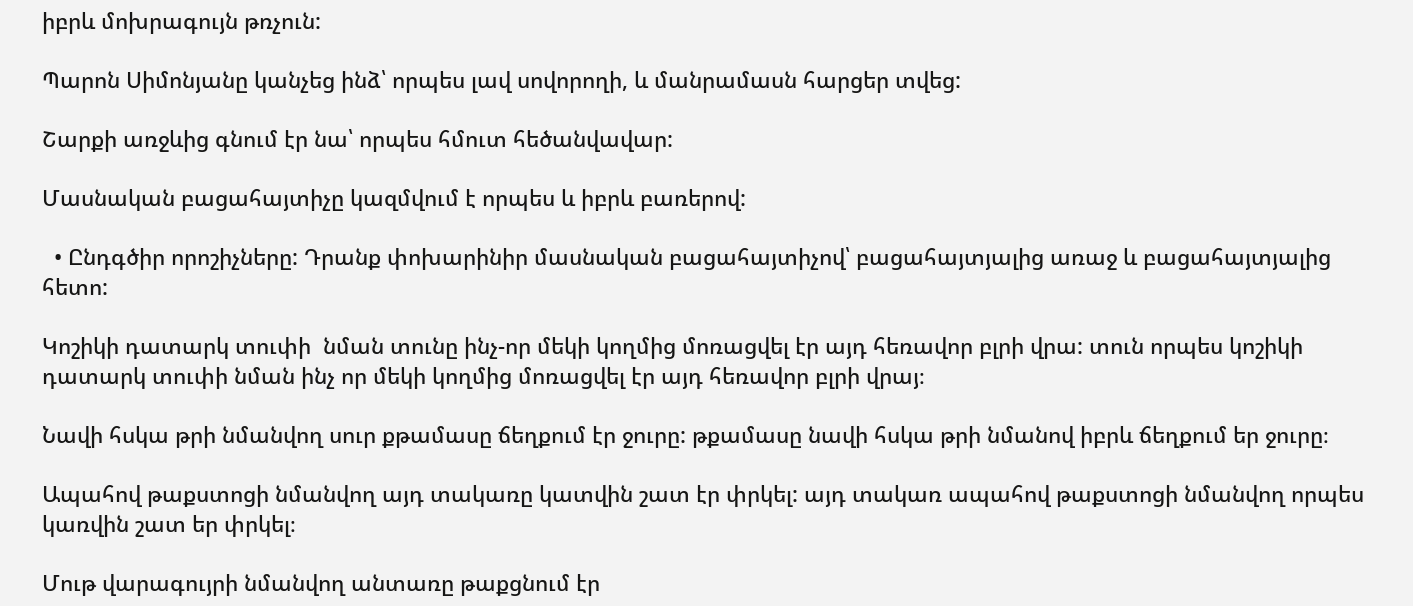իբրև մոխրագույն թռչուն:

Պարոն Սիմոնյանը կանչեց ինձ՝ որպես լավ սովորողի, և մանրամասն հարցեր տվեց:

Շարքի առջևից գնում էր նա՝ որպես հմուտ հեծանվավար:

Մասնական բացահայտիչը կազմվում է որպես և իբրև բառերով:

  • Ընդգծիր որոշիչները: Դրանք փոխարինիր մասնական բացահայտիչով՝ բացահայտյալից առաջ և բացահայտյալից հետո:

Կոշիկի դատարկ տուփի  նման տունը ինչ-որ մեկի կողմից մոռացվել էր այդ հեռավոր բլրի վրա: տուն որպես կոշիկի դատարկ տուփի նման ինչ որ մեկի կողմից մոռացվել էր այդ հեռավոր բլրի վրայ։

Նավի հսկա թրի նմանվող սուր քթամասը ճեղքում էր ջուրը: թքամասը նավի հսկա թրի նմանով իբրև ճեղքում եր ջուրը։

Ապահով թաքստոցի նմանվող այդ տակառը կատվին շատ էր փրկել: այդ տակառ ապահով թաքստոցի նմանվող որպես կառվին շատ եր փրկել։

Մութ վարագույրի նմանվող անտառը թաքցնում էր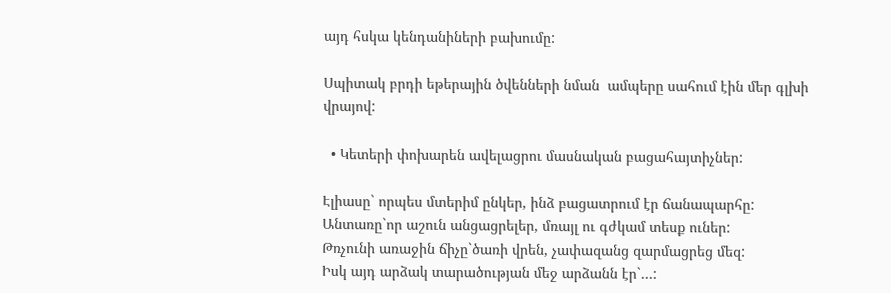այդ հսկա կենդանիների բախումը:

Սպիտակ բրդի եթերային ծվենների նման  ամպերը սահում էին մեր գլխի վրայով:

  • Կետերի փոխարեն ավելացրու մասնական բացահայտիչներ:

Էլիասը` որպես մտերիմ ընկեր, ինձ բացատրում էր ճանապարհը:
Անտառը`որ աշուն անցացրելեր, մռայլ ու գժկամ տեսք ուներ:
Թռչունի առաջին ճիչը`ծառի վրեն, չափազանց զարմացրեց մեզ:
Իսկ այդ արձակ տարածության մեջ արձանն էր`…: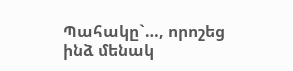Պահակը`…, որոշեց ինձ մենակ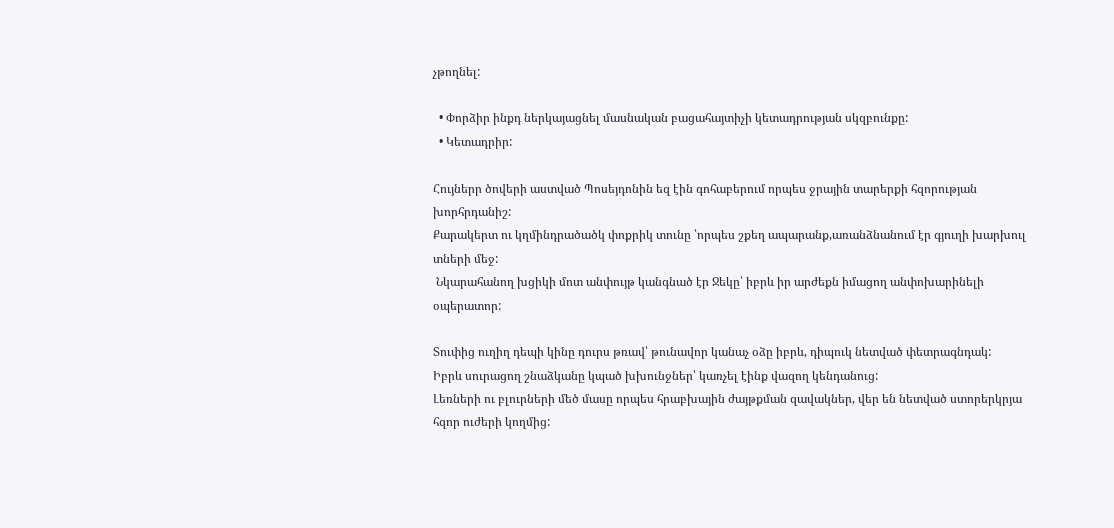չթողնել:

  • Փորձիր ինքդ ներկայացնել մասնական բացահայտիչի կետադրության սկզբունքը:
  • Կետադրիր:

Հույներր ծովերի աստված Պոսեյդոնին եզ էին գոհաբերում որպես ջրային տարերքի հզորության խորհրդանիշ:
Քարակերտ ու կղմինդրածածկ փոքրիկ տունը ՝որպես շքեղ ապարանք,առանձնանում էր գյուղի խարխուլ տների մեջ:
 Նկարահանող խցիկի մոտ անփույթ կանգնած էր Ջեկը՝ իբրև իր արժեքն իմացող անփոխարինելի օպերատոր:

Տուփից ուղիղ դեպի կինը դուրս թռավ՝ թունավոր կանաչ օձը իբրև, դիպուկ նետված փետրագնդակ:
Իբրև սուրացող շնաձկանը կպած խխունջներ՝ կառչել էինք վազող կենդանուց:
Լեռների ու բլուրների մեծ մասը որպես հրաբխային ժայթքման զավակներ, վեր են նետված ստորերկրյա հզոր ուժերի կողմից: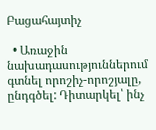Բացահայտիչ

  • Առաջին նախադասություններում գտնել որոշիչ-որոշյալը, ընդգծել: Դիտարկել՝ ինչ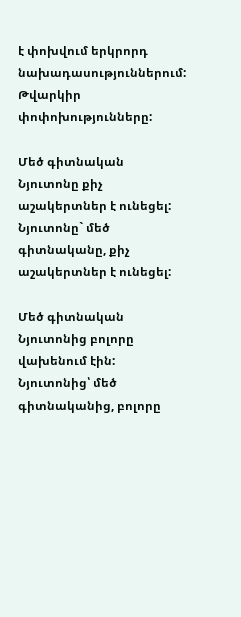է փոխվում երկրորդ նախադասություններում: Թվարկիր փոփոխությունները:

Մեծ գիտնական Նյուտոնը քիչ աշակերտներ է ունեցել:
Նյուտոնը` մեծ գիտնականը, քիչ աշակերտներ է ունեցել:

Մեծ գիտնական Նյուտոնից բոլորը վախենում էին:
Նյուտոնից՝ մեծ գիտնականից, բոլորը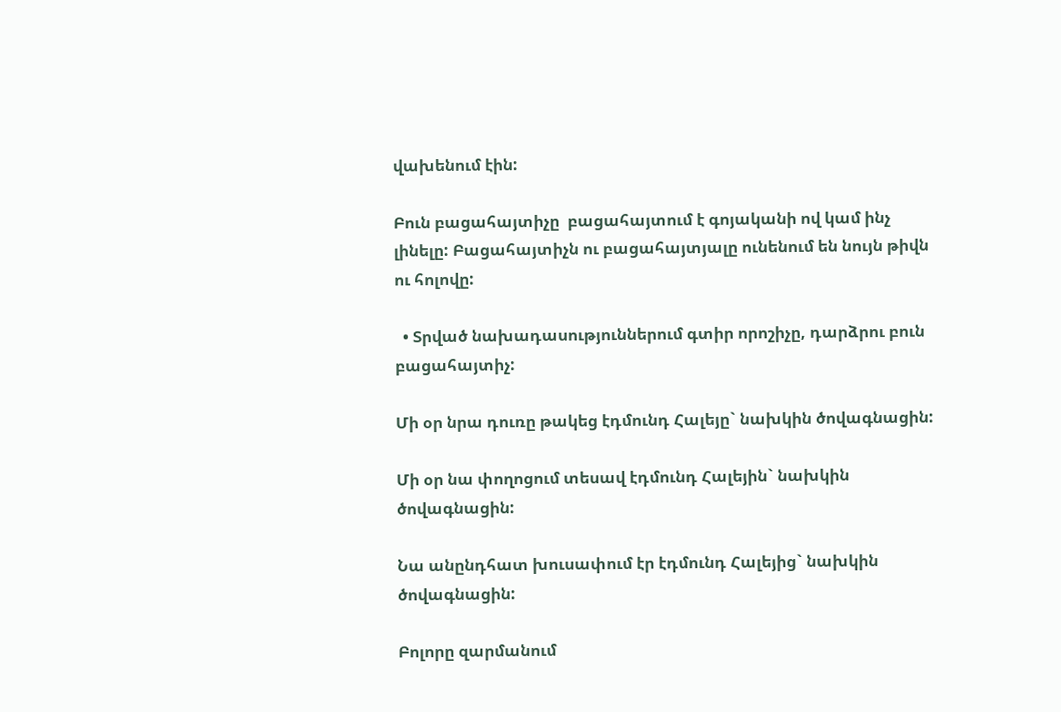վախենում էին:

Բուն բացահայտիչը  բացահայտում է գոյականի ով կամ ինչ լինելը: Բացահայտիչն ու բացահայտյալը ունենում են նույն թիվն ու հոլովը:

  • Տրված նախադասություններում գտիր որոշիչը, դարձրու բուն բացահայտիչ:

Մի օր նրա դուռը թակեց էդմունդ Հալեյը` նախկին ծովագնացին:

Մի օր նա փողոցում տեսավ էդմունդ Հալեյին` նախկին ծովագնացին:

Նա անընդհատ խուսափում էր էդմունդ Հալեյից` նախկին ծովագնացին:

Բոլորը զարմանում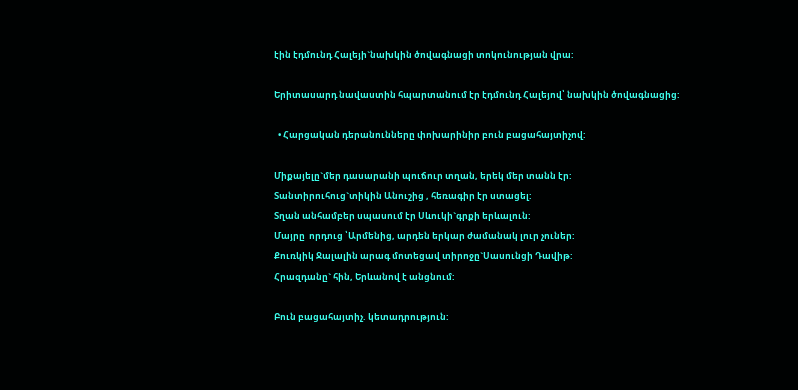էին էդմունդ Հալեյի`նախկին ծովագնացի տոկունության վրա:

Երիտասարդ նավաստին հպարտանում էր էդմունդ Հալեյով՝ նախկին ծովագնացից:

  • Հարցական դերանունները փոխարինիր բուն բացահայտիչով:

Միքայելը`մեր դասարանի պուճուր տղան, երեկ մեր տանն էր:
Տանտիրուհուց`տիկին Անուշից , հեռագիր էր ստացել:
Տղան անհամբեր սպասում էր Սևուկի`գրքի երևալուն:
Մայրը  որդուց ՝Արմենից, արդեն երկար ժամանակ լուր չուներ:
Քուռկիկ Ջալալին արագ մոտեցավ տիրոջը`Սասունցի Դավիթ:
Հրազդանը` հին, Երևանով է անցնում:

Բուն բացահայտիչ. կետադրություն: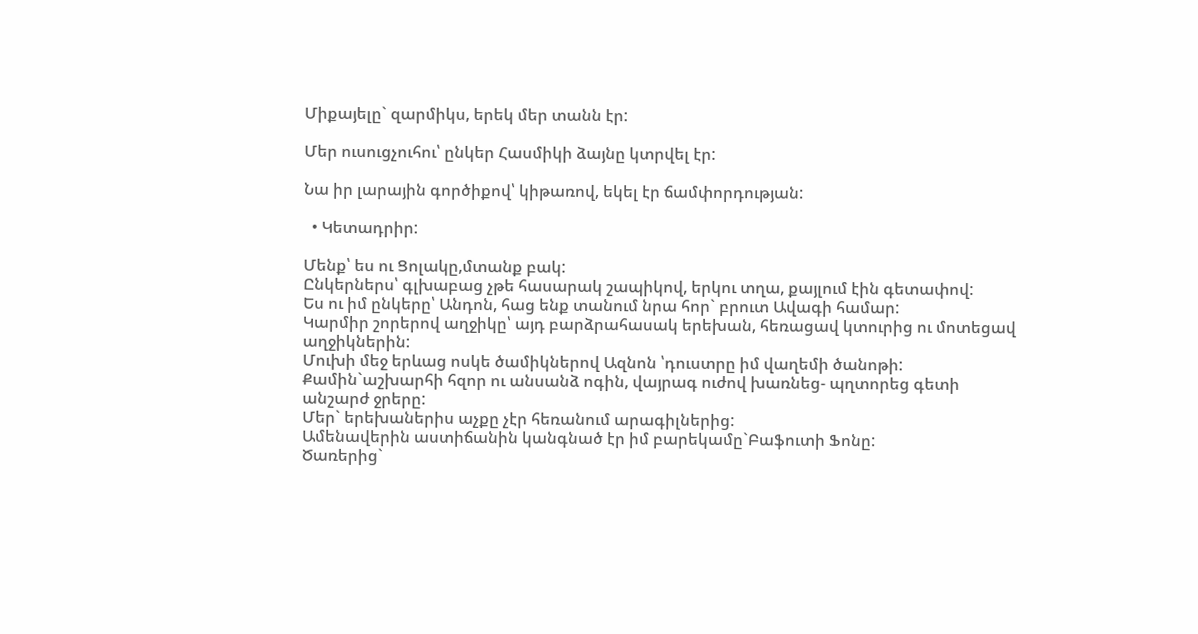Միքայելը` զարմիկս, երեկ մեր տանն էր:

Մեր ուսուցչուհու՝ ընկեր Հասմիկի ձայնը կտրվել էր:

Նա իր լարային գործիքով՝ կիթառով, եկել էր ճամփորդության:

  • Կետադրիր:

Մենք՝ ես ու Ցոլակը,մտանք բակ:
Ընկերներս՝ գլխաբաց չթե հասարակ շապիկով, երկու տղա, քայլում էին գետափով:
Ես ու իմ ընկերը՝ Անդոն, հաց ենք տանում նրա հոր` բրուտ Ավագի համար:
Կարմիր շորերով աղջիկը՝ այդ բարձրահասակ երեխան, հեռացավ կտուրից ու մոտեցավ աղջիկներին:
Մուխի մեջ երևաց ոսկե ծամիկներով Ազնոն ՝դուստրը իմ վաղեմի ծանոթի:
Քամին`աշխարհի հզոր ու անսանձ ոգին, վայրագ ուժով խառնեց- պղտորեց գետի անշարժ ջրերը:
Մեր` երեխաներիս աչքը չէր հեռանում արագիլներից:
Ամենավերին աստիճանին կանգնած էր իմ բարեկամը`Բաֆուտի Ֆոնը:
Ծառերից`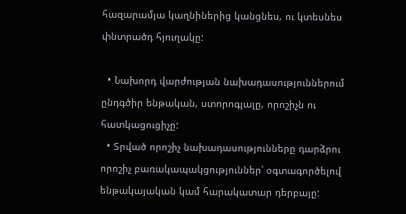հազարամյա կաղնիներից կանցնես, ու կտեսնես փնտրածդ հյուղակը:

  • Նախորդ վարժության նախադասություններում ընդգծիր ենթական, ստորոգյալը, որոշիչն ու հատկացուցիչը:
  • Տրված որոշիչ նախադասությունները դարձրու որոշիչ բառակապակցություններ՝ օգտագործելով ենթակայական կամ հարակատար դերբայը: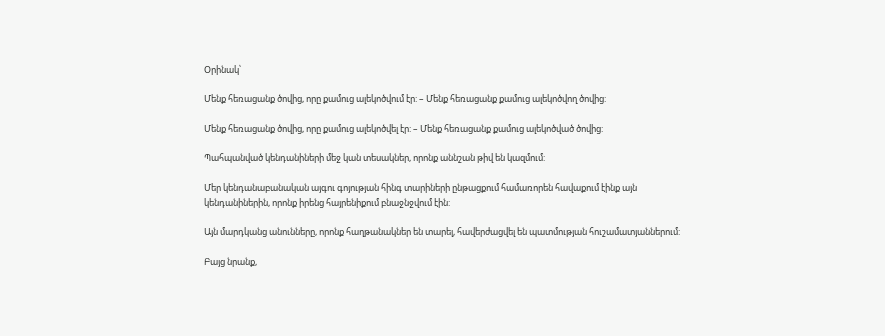Օրինակ՝

Մենք հեռացանք ծովից, որը քամուց ալեկոծվում էր: – Մենք հեռացանք քամուց ալեկոծվող ծովից:

Մենք հեռացանք ծովից, որը քամուց ալեկոծվել էր: – Մենք հեռացանք քամուց ալեկոծված ծովից:

Պահպանված կենդանիների մեջ կան տեսակներ, որոնք աննշան թիվ են կազմում:

Մեր կենդանաբանական այգու գոյության հինգ տարիների ընթացքում համառորեն հավաքում էինք այն կենդանիներին, որոնք իրենց հայրենիքում բնաջնջվում էին:

Այն մարդկանց անունները, որոնք հաղթանակներ են տարել, հավերժացվել են պատմության հուշամատյաններում:

Բայց նրանք,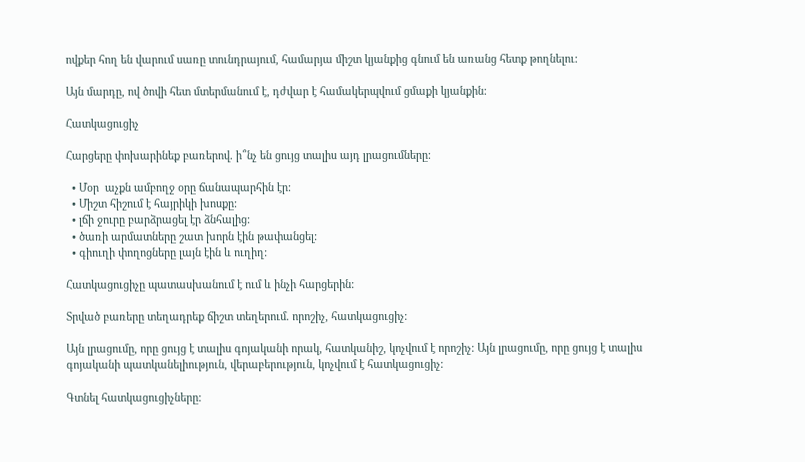ովքեր հող են վարում սառը տունդրայում, համարյա միշտ կյանքից գնում են առանց հետք թողնելու:

Այն մարդը, ով ծովի հետ մտերմանում է, դժվար է համակերպվում ցմաքի կյանքին:

Հատկացուցիչ

Հարցերը փոխարինեք բառերով. ի՞նչ են ցույց տալիս այդ լրացումները:

  • Մօր  աչքն ամբողջ օրը ճանապարհին էր:
  • Միշտ հիշում է հայրիկի խոսքը:
  • լճի ջուրը բարձրացել էր ձնհալից:
  • ծառի արմատները շատ խորն էին թափանցել:
  • գիուղի փողոցները լայն էին և ուղիղ:

Հատկացուցիչը պատասխանում է ում և ինչի հարցերին:

Տրված բառերը տեղադրեք ճիշտ տեղերում. որոշիչ, հատկացուցիչ:

Այն լրացումը, որը ցույց է տալիս գոյականի որակ, հատկանիշ, կոչվում է որոշիչ: Այն լրացումը, որը ցույց է տալիս գոյականի պատկանելիություն, վերաբերություն, կոչվում է հատկացուցիչ:

Գտնել հատկացուցիչները: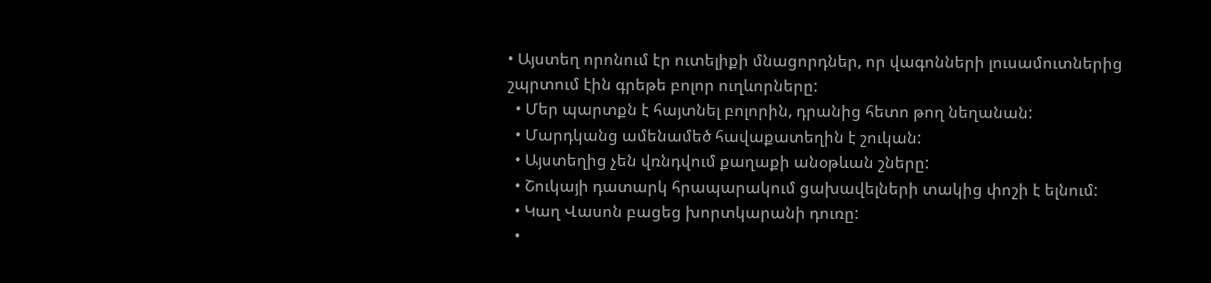• Այստեղ որոնում էր ուտելիքի մնացորդներ, որ վագոնների լուսամուտներից շպրտում էին գրեթե բոլոր ուղևորները:
  • Մեր պարտքն է հայտնել բոլորին, դրանից հետո թող նեղանան:
  • Մարդկանց ամենամեծ հավաքատեղին է շուկան:
  • Այստեղից չեն վռնդվում քաղաքի անօթևան շները:
  • Շուկայի դատարկ հրապարակում ցախավելների տակից փոշի է ելնում:
  • Կաղ Վասոն բացեց խորտկարանի դուռը:
  •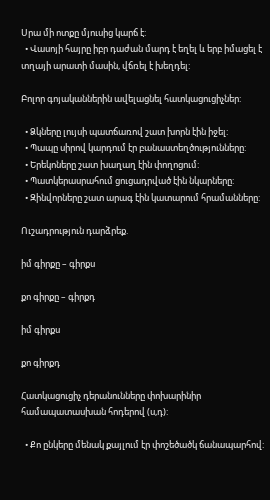Սրա մի ոտքը մյուսից կարճ է:
  • Վասոյի հայրը իբր դաժան մարդ է եղել և երբ իմացել է տղայի արատի մասին, վճռել է խեղդել:

Բոլոր գոյականներին ավելացնել հատկացուցիչներ:

  • Ձկները լույսի պատճառով շատ խորն էին իջել:
  • Պապը սիրով կարդում էր բանաստեղծությունները:
  • Երեկոները շատ խաղաղ էին փողոցում:
  • Պատկերասրահում ցուցադրված էին նկարները:
  • Զինվորները շատ արագ էին կատարում հրամանները:

Ուշադրություն դարձրեք.

իմ գիրքը – գիրքս

քո գիրքը – գիրքդ

իմ գիրքս

քո գիրքդ

Հատկացուցիչ դերանունները փոխարինիր համապատասխան հոդերով (ս,դ):

  • Քո ընկերը մենակ քայլում էր փոշեծածկ ճանապարհով: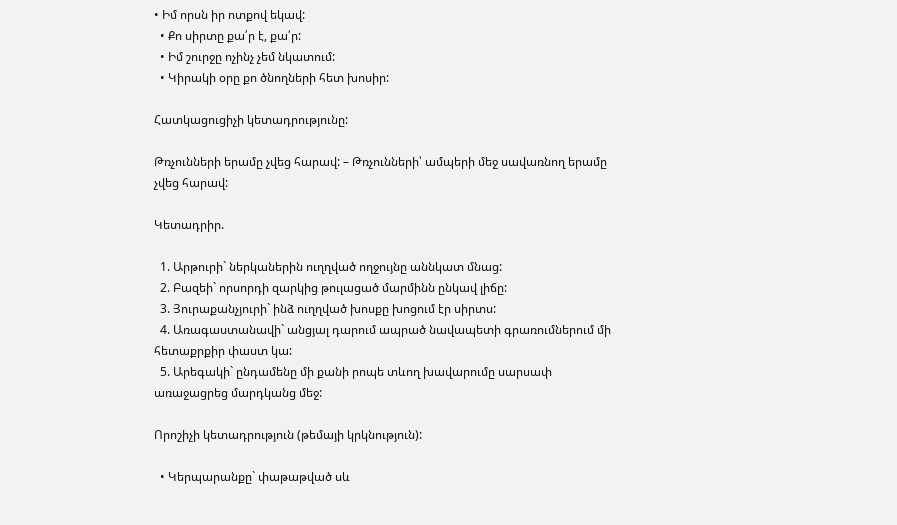• Իմ որսն իր ոտքով եկավ:
  • Քո սիրտը քա՛ր է, քա՛ր:
  • Իմ շուրջը ոչինչ չեմ նկատում:
  • Կիրակի օրը քո ծնողների հետ խոսիր:

Հատկացուցիչի կետադրությունը:

Թռչունների երամը չվեց հարավ: – Թռչունների՝ ամպերի մեջ սավառնող երամը չվեց հարավ:

Կետադրիր.

  1. Արթուրի` ներկաներին ուղղված ողջույնը աննկատ մնաց:
  2. Բազեի` որսորդի զարկից թուլացած մարմինն ընկավ լիճը:
  3. Յուրաքանչյուրի` ինձ ուղղված խոսքը խոցում էր սիրտս:
  4. Առագաստանավի` անցյալ դարում ապրած նավապետի գրառումներում մի հետաքրքիր փաստ կա:
  5. Արեգակի` ընդամենը մի քանի րոպե տևող խավարումը սարսափ առաջացրեց մարդկանց մեջ:

Որոշիչի կետադրություն (թեմայի կրկնություն):

  • Կերպարանքը` փաթաթված սև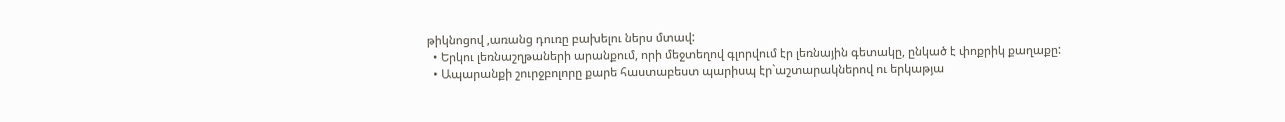թիկնոցով ,առանց դուռը բախելու ներս մտավ:
  • Երկու լեռնաշղթաների արանքում, որի մեջտեղով գլորվում էր լեռնային գետակը, ընկած է փոքրիկ քաղաքը:
  • Ապարանքի շուրջբոլորը քարե հաստաբեստ պարիսպ էր`աշտարակներով ու երկաթյա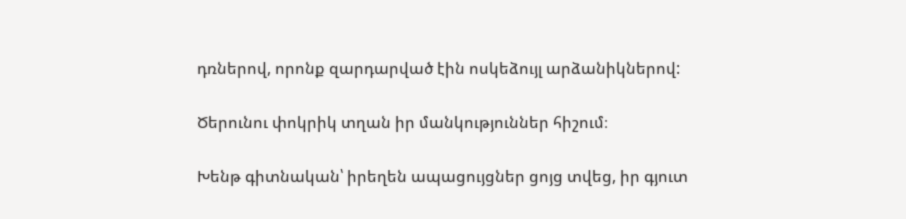դռներով, որոնք զարդարված էին ոսկեձույլ արձանիկներով:

Ծերունու փոկրիկ տղան իր մանկություններ հիշում։

Խենթ գիտնական՝ իրեղեն ապացույցներ ցոյց տվեց, իր գյուտ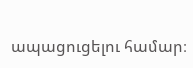ապացուցելու համար։